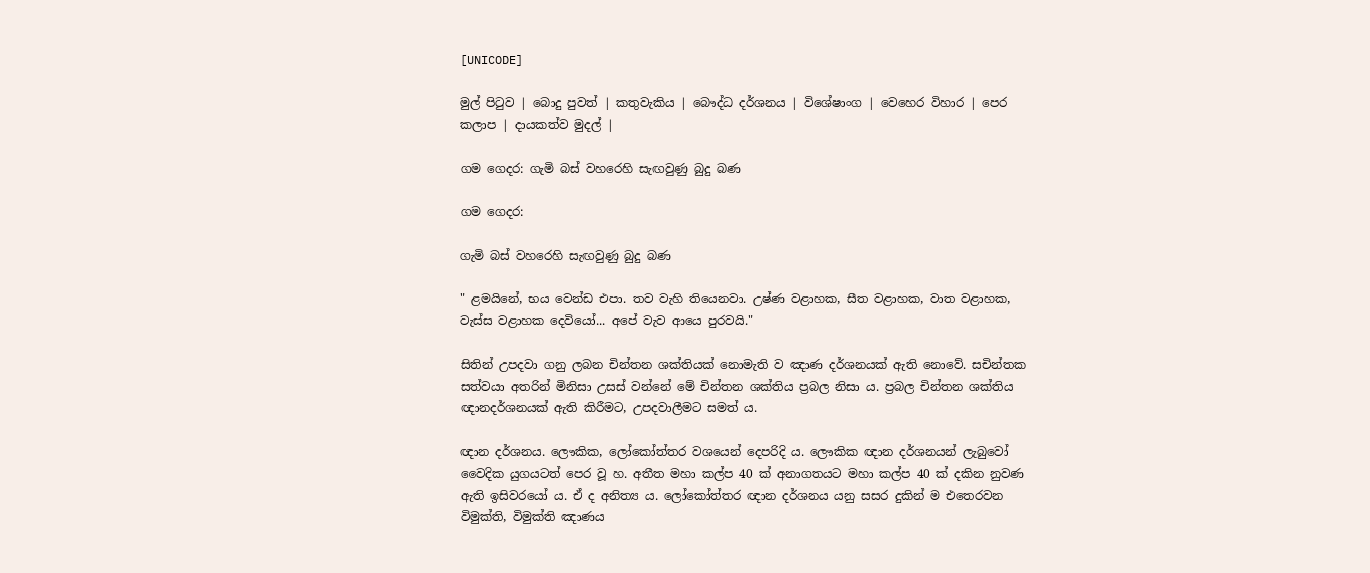[UNICODE]

මුල් පිටුව | බොදු පුවත් | කතුවැකිය | බෞද්ධ දර්ශනය | විශේෂාංග | වෙහෙර විහාර | පෙර කලාප | දායකත්ව මුදල් |

ගම ගෙදර: ගැමි බස් වහරෙහි සැඟවුණු බුදු බණ

ගම ගෙදර:

ගැමි බස් වහරෙහි සැඟවුණු බුදු බණ

" ළමයිනේ, භය වෙන්ඩ එපා. තව වැහි තියෙනවා. උෂ්ණ වළාහක, සීත වළාහක, වාත වළාහක, වැස්ස වළාහක දෙවියෝ... අපේ වැව ආයෙ පුරවයි."

සිතින් උපදවා ගනු ලබන චින්තන ශක්තියක් නොමැති ව ඤාණ දර්ශනයක් ඇති නොවේ. සචින්තක සත්වයා අතරින් මිනිසා උසස් වන්නේ මේ චින්තන ශක්තිය ප්‍රබල නිසා ය. ප්‍රබල චින්තන ශක්තිය ඥානදර්ශනයක් ඇති කිරීමට, උපදවාලීමට සමත් ය.

ඥාන දර්ශනය. ලෞකික, ලෝකෝත්තර වශයෙන් දෙපරිදි ය. ලෞකික ඥාන දර්ශනයන් ලැබුවෝ වෛදික යුගයටත් පෙර වූ හ. අතීත මහා කල්ප 40 ක් අනාගතයට මහා කල්ප 40 ක් දකින නුවණ ඇති ඉසිවරයෝ ය. ඒ ද අනිත්‍ය ය. ලෝකෝත්තර ඥාන දර්ශනය යනු සසර දුකින් ම එතෙරවන විමුක්ති, විමුක්ති ඤාණය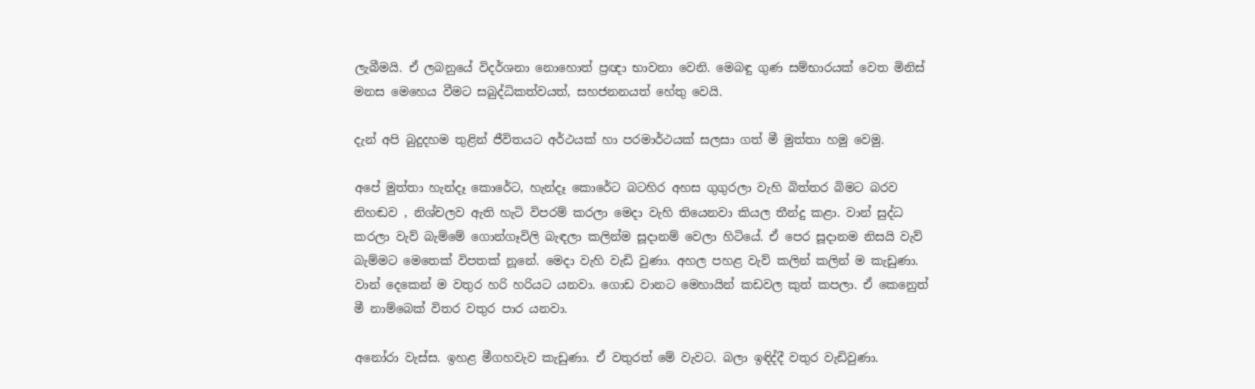ලැබීමයි. ඒ ලබනුයේ විදර්ශනා නොහොත් ප්‍රඥා භාවනා වෙනි. මෙබඳු ගුණ සම්භාරයක් වෙත මිනිස් මනස මෙහෙය වීමට සබුද්ධිකත්වයත්, සහජනනයත් හේතු වෙයි.

දැන් අපි බුදුදහම තුළින් ජීවිතයට අර්ථයක් හා පරමාර්ථයක් සලසා ගත් මී මුත්තා හමු වෙමු.

අපේ මුත්තා හැන්දෑ කොරේට, හැන්දෑ කොරේට බටහිර අහස ගුගුරලා වැහි බිත්තර බිමට බරව නිහඬව , නිශ්චලව ඇති හැටි විපරම් කරලා මෙදා වැහි තියෙනවා කියල තීන්දු කළා. වාන් සුද්ධ කරලා වැව් බැම්මේ ගොන්ගෑවිලි බැඳලා කලින්ම සූදානම් වෙලා හිටියේ. ඒ පෙර සූදානම නිසයි වැව් බැම්මට මෙතෙක් විපතක් නූනේ. මෙදා වැහි වැඩි වුණා. අහල පහළ වැව් කලින් කලින් ම කැඩුණා. වාන් දෙකෙන් ම වතුර හරි හරියට යනවා. ගොඩ වානට මෙහායින් කඩවල කුත් කපලා. ඒ කෙනෙුත් මී නාම්බෙක් විතර වතුර පාර යනවා.

අනෝරා වැස්ස. ඉහළ මීගහවැව කැඩුණා. ඒ වතුරත් මේ වැවට. බලා ඉඳිද්දී වතුර වැඩිවුණා.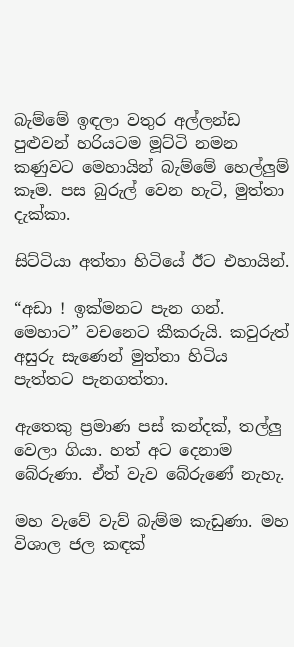බැම්මේ ඉඳලා වතුර අල්ලන්ඩ පුළුවන් හරියටම මූට්ටි නමන කණුවට මෙහායින් බැම්මේ හෙල්ලුම් කෑම. පස බුරුල් වෙන හැටි, මුත්තා දැක්කා.

සිට්ටියා අත්තා හිටියේ ඊට එහායින්.

“අඩා ! ඉක්මනට පැන ගන්. මෙහාට” වචනෙට කීකරුයි. කවුරුත් අසුරු සැණෙන් මුත්තා හිටිය පැත්තට පැනගත්තා.

ඇතෙකු ප්‍රමාණ පස් කන්දක්, තල්ලු වෙලා ගියා. හත් අට දෙනාම බේරුණා. ඒත් වැව බේරුණේ නැහැ.

මහ වැවේ වැව් බැම්ම කැඩුණා. මහ විශාල ජල කඳක්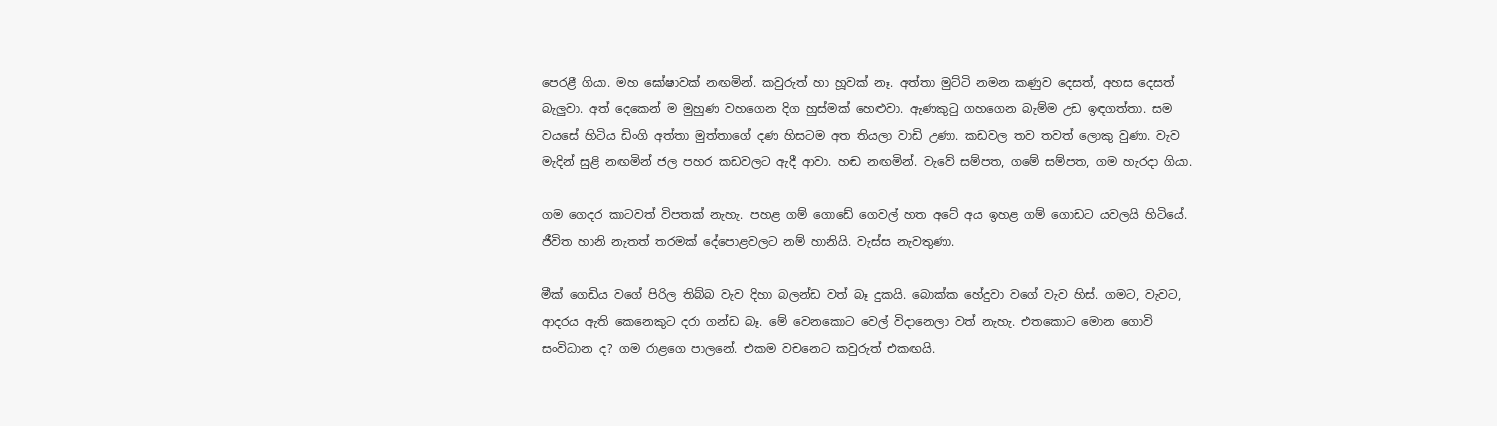පෙරළී ගියා. මහ ඝෝෂාවක් නඟමින්. කවුරුත් හා හූවක් නෑ. අත්තා මුට්ටි නමන කණුව දෙසත්, අහස දෙසත් බැලුවා. අත් දෙකෙන් ම මුහුණ වහගෙන දිග හුස්මක් හෙළුවා. ඇණකුටු ගහගෙන බැම්ම උඩ ඉඳගත්තා. සම වයසේ හිටිය ඩිංගි අත්තා මුත්තාගේ දණ හිසටම අත තියලා වාඩි උණා. කඩවල තව තවත් ලොකු වුණා. වැව මැදින් සුළි නඟමින් ජල පහර කඩවලට ඇදී ආවා. හඬ නඟමින්. වැවේ සම්පත, ගමේ සම්පත, ගම හැරදා ගියා.

ගම ගෙදර කාටවත් විපතක් නැහැ. පහළ ගම් ගොඩේ ගෙවල් හත අටේ අය ඉහළ ගම් ගොඩට යවලයි හිටියේ. ජීවිත හානි නැතත් තරමක් දේපොළවලට නම් හානියි. වැස්ස නැවතුණා.

මීක් ගෙඩිය වගේ පිරිල තිබ්බ වැව දිහා බලන්ඩ වත් බෑ දුකයි. බොක්ක හේදුවා වගේ වැව හිස්. ගමට, වැවට, ආදරය ඇති කෙනෙකුට දරා ගන්ඩ බෑ. මේ වෙනකොට වෙල් විදානෙලා වත් නැහැ. එතකොට මොන ගොවි සංවිධාන ද? ගම රාළගෙ පාලනේ. එකම වචනෙට කවුරුත් එකඟයි.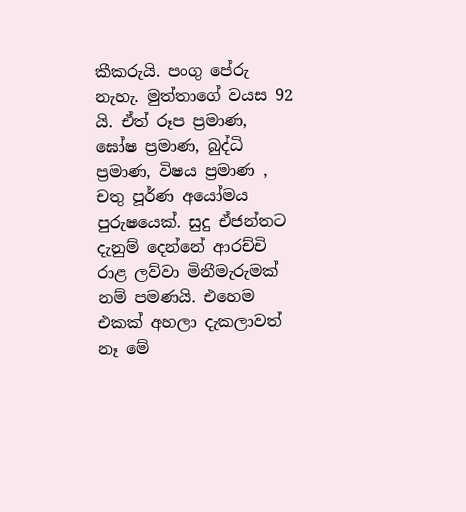කීකරුයි. පංගු පේරු නැහැ. මුත්තාගේ වයස 92 යි. ඒත් රූප ප්‍රමාණ, ඝෝෂ ප්‍රමාණ, බුද්ධි ප්‍රමාණ, විෂය ප්‍රමාණ , චතු පූර්ණ අයෝමය පුරුෂයෙක්. සුදු ඒජන්තට දැනුම් දෙන්නේ ආරච්චි රාළ ලව්වා මිනීමැරුමක් නම් පමණයි. එහෙම එකක් අහලා දැකලාවත් නෑ මේ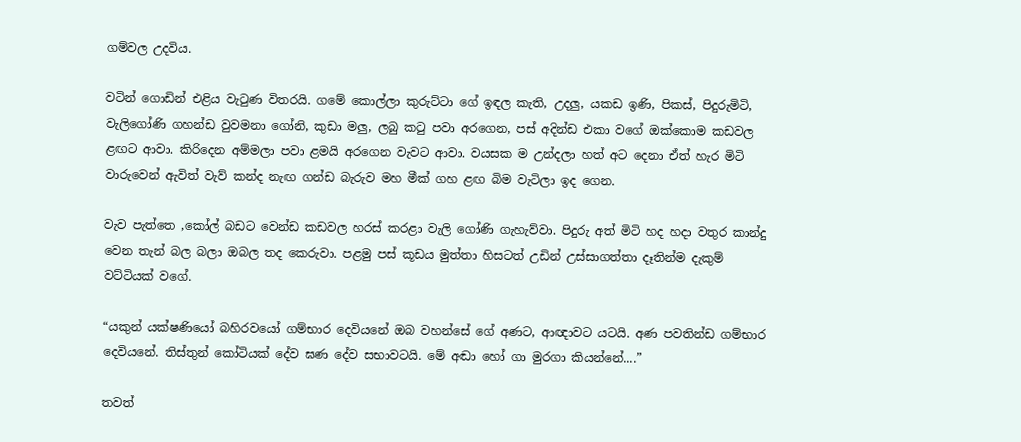ගම්වල උදවිය.

වටින් ගොඩින් එළිය වැටුණ විතරයි. ගමේ කොල්ලා කුරුට්ටා ගේ ඉඳල කැති, උදලු, යකඩ ඉණි, පිකස්, පිදුරුමිටි, වැලිගෝණි ගහන්ඩ වුවමනා ගෝනි, කුඩා මලු, ලබු කටු පවා අරගෙන, පස් අදින්ඩ එකා වගේ ඔක්කොම කඩවල ළඟට ආවා. කිරිදෙන අම්මලා පවා ළමයි අරගෙන වැවට ආවා. වයසක ම උන්දලා හත් අට දෙනා ඒත් හැර මිටි වාරුවෙන් ඇවිත් වැව් කන්ද නැඟ ගන්ඩ බැරුව මහ මීක් ගහ ළඟ බිම වැටිලා ඉද ගෙන.

වැව පැත්තෙ ,කෝල් බඩට වෙන්ඩ කඩවල හරස් කරළා වැලි ගෝණි ගැහැව්වා. පිදුරු අත් මිටි හද හදා වතුර කාන්දු වෙන තැන් බල බලා ඔබල තද කෙරුවා. පළමු පස් කූඩය මුත්තා හිසටත් උඩින් උස්සාගත්තා දෑතින්ම දැකුම් වට්ටියක් වගේ.

“යකුන් යක්ෂණියෝ බහිරවයෝ ගම්භාර දෙවියනේ ඔබ වහන්සේ ගේ අණට, ආඥාවට යටයි. අණ පවතින්ඩ ගම්භාර දෙවියනේ. තිස්තුන් කෝටියක් දේව ඝණ දේව සභාවටයි. මේ අඬා හෝ ගා මුරගා කියන්නේ....”

තවත්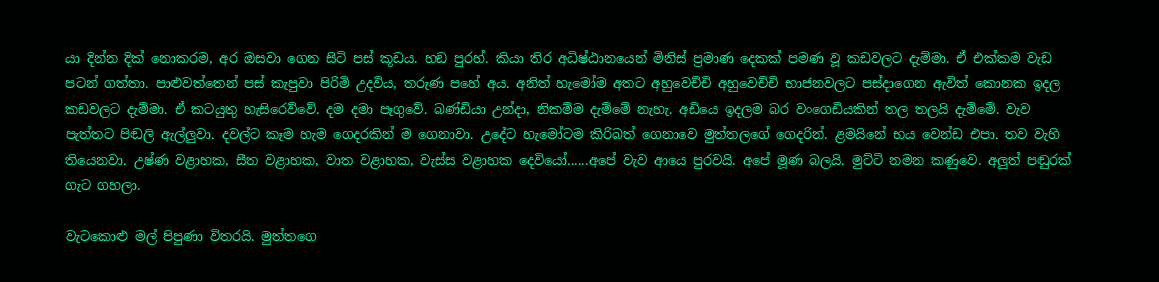යා දින්න දික් නොකරම, අර ඔසවා ගෙන සිටි පස් කූඩය. හඞ පුරහ්. කියා තිර අධිෂ්ඨානයෙන් මිනිස් ප්‍රමාණ දෙකක් පමණ වූ කඩවලට දැම්මා. ඒ එක්කම වැඩ පටන් ගත්තා. පාළුවත්තෙන් පස් කැපුවා පිරිමි උදවිය, තරුණ පහේ අය. අනිත් හැමෝම අතට අහුවෙච්චි අහුවෙච්චි භාජනවලට පස්දාගෙන ඇවිත් කොනක ඉදල කඩවලට දැම්මා. ඒ කටයුතු හැසිරෙව්වේ. දම දමා පෑගුවේ. බණ්ඩියා උන්දා, නිකම්ම දැම්මේ නැහැ. අඩියෙ ඉදලම බර වංගෙඩියකින් තල තලයි දැම්මේ. වැව පැත්තට පිඬලි ඇල්ලුවා. දවල්ට කෑම හැම ගෙදරකින් ම ගෙනාවා. උදේට හැමෝටම කිරිබත් ගෙනාවෙ මුත්තලගේ ගෙදරින්. ළමයිනේ භය වෙන්ඩ එපා. තව වැහි තියෙනවා. උෂ්ණ වළාහක, සීත වළාහක, වාත වළාහක, වැස්ස වළාහක දෙවියෝ......අපේ වැව ආයෙ පුරවයි. අපේ මූණ බලයි. මුට්ටි නමන කණුවෙ. අලුත් පඬුරක් ගැට ගහලා.

වැටකොළු මල් පිපුණා විතරයි. මුත්තගෙ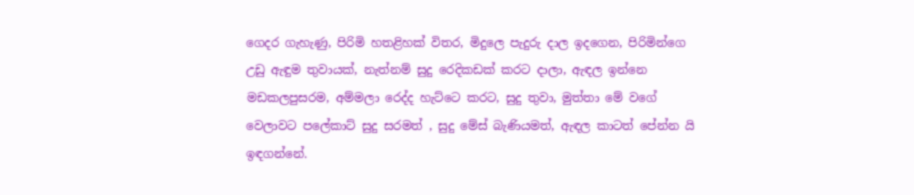ගෙදර ගැහැණු, පිරිමි හතළිහක් විතර, මිදුලෙ පැදුරු දාල ඉදගෙන, පිරිමින්ගෙ උඩු ඇඳුම තුවායක්, නැත්නම් සුදු රෙදිකඩක් කරට දාලා, ඇඳල ඉන්නෙ මඩකලපුසරම, අම්මලා රෙද්ද හැට්ටෙ කරට, සුදු තුවා, මුත්තා මේ වගේ වෙලාවට පලේකාට් සුදු සරමත් , සුදු මේස් බැණියමත්, ඇඳල කාටත් පේන්න යි ඉඳගන්නේ.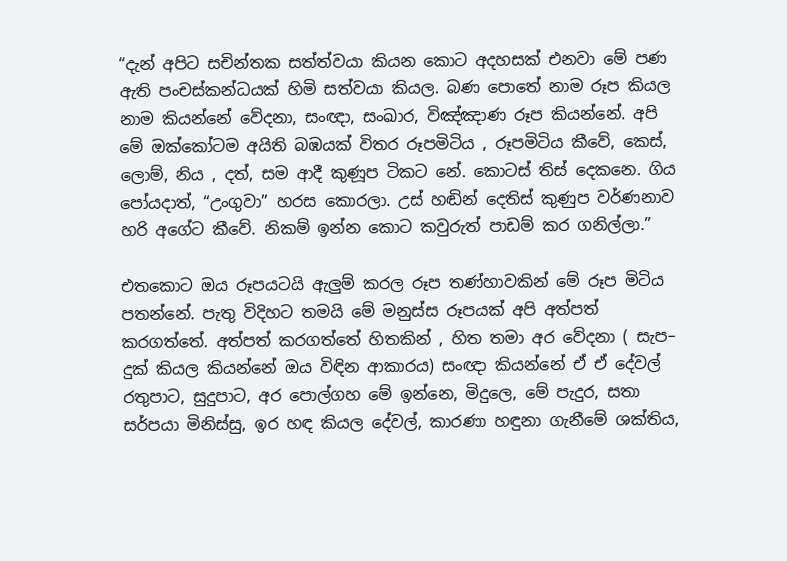“දැන් අපිට සචින්තක සත්ත්වයා කියන කොට අදහසක් එනවා මේ පණ ඇති පංචස්කන්ධයක් හිමි සත්වයා කියල. බණ පොතේ නාම රූප කියල නාම කියන්නේ වේදනා, සංඥා, සංඛාර, විඤ්ඤාණ රූප කියන්නේ. අපි මේ ඔක්කෝටම අයිති බඹයක් විතර රූපමිටිය , රූපමිටිය කීවේ, කෙස්, ලොම්, නිය , දත්, සම ආදී කුණූප ටිකට නේ. කොටස් තිස් දෙකනෙ. ගිය පෝයදාත්, “උංගුවා” හරස කොරලා. උස් හඬින් දෙතිස් කුණුප වර්ණනාව හරි අගේට කීවේ. නිකම් ඉන්න කොට කවුරුත් පාඩම් කර ගනිල්ලා.”

එතකොට ඔය රූපයටයි ඇලුම් කරල රූප තණ්හාවකින් මේ රූප මිටිය පතන්නේ. පැතු විදිහට තමයි මේ මනුස්ස රූපයක් අපි අත්පත් කරගත්තේ. අත්පත් කරගත්තේ හිතකින් , හිත තමා අර වේදනා ( සැප– දුක් කියල කියන්නේ ඔය විඳින ආකාරය) සංඥා කියන්නේ ඒ ඒ දේවල් රතුපාට, සුදුපාට, අර පොල්ගහ මේ ඉන්නෙ, මිදුලෙ, මේ පැදුර, සතා සර්පයා මිනිස්සු, ඉර හඳ කියල දේවල්, කාරණා හඳුනා ගැනීමේ ශක්තිය,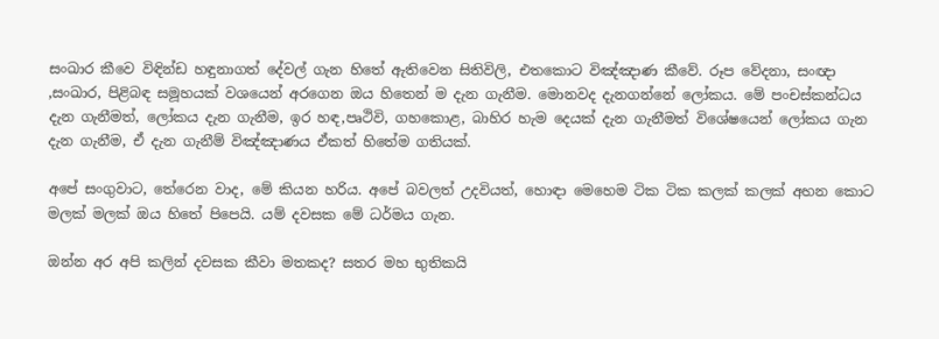සංඛාර කීවෙ විඳින්ඩ හඳුනාගත් දේවල් ගැන හිතේ ඇතිවෙන සිතිවිලි, එතකොට විඤ්ඤාණ කීවේ. රූප වේදනා, සංඥා ,සංඛාර, පිළිබඳ සමූහයක් වශයෙන් අරගෙන ඔය හිතෙන් ම දැන ගැනීම. මොනවද දැනගන්නේ ලෝකය. මේ පංචස්කන්ධය දැන ගැනීමත්, ලෝකය දැන ගැනීම, ඉර හඳ,පෘථිවි, ගහකොළ, බාහිර හැම දෙයක් දැන ගැනීමත් විශේෂයෙන් ලෝකය ගැන දැන ගැනීම, ඒ දැන ගැනීම් විඤ්ඤාණය ඒකත් හිතේම ගතියක්.

අපේ සංගුවාට, තේරෙන වාද, මේ කියන හරිය. අපේ බවලත් උදවියත්, හොඳා මෙහෙම ටික ටික කලක් කලක් අහන කොට මලක් මලක් ඔය හිතේ පිපෙයි. යම් දවසක මේ ධර්මය ගැන.

ඔන්න අර අපි කලින් දවසක කීවා මතකද? සතර මහ භුතිකයි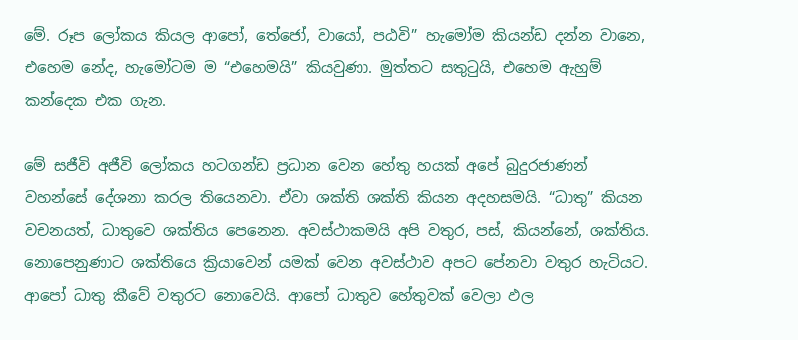මේ. රූප ලෝකය කියල ආපෝ, තේජෝ, වායෝ, පඨවි” හැමෝම කියන්ඩ දන්න වානෙ, එහෙම නේද, හැමෝටම ම “එහෙමයි” කියවුණා. මුත්තට සතුටුයි, එහෙම ඇහුම් කන්දෙක එක ගැන.

මේ සජීවි අජීවි ලෝකය හටගන්ඩ ප්‍රධාන වෙන හේතු හයක් අපේ බුදුරජාණන් වහන්සේ දේශනා කරල තියෙනවා. ඒවා ශක්ති ශක්ති කියන අදහසමයි. “ධාතු” කියන වචනයත්, ධාතුවෙ ශක්තිය පෙනෙන. අවස්ථාකමයි අපි වතුර, පස්, කියන්නේ, ශක්තිය. නොපෙනුණාට ශක්තියෙ ක්‍රියාවෙන් යමක් වෙන අවස්ථාව අපට පේනවා වතුර හැටියට. ආපෝ ධාතු කීවේ වතුරට නොවෙයි. ආපෝ ධාතුව හේතුවක් වෙලා ඵල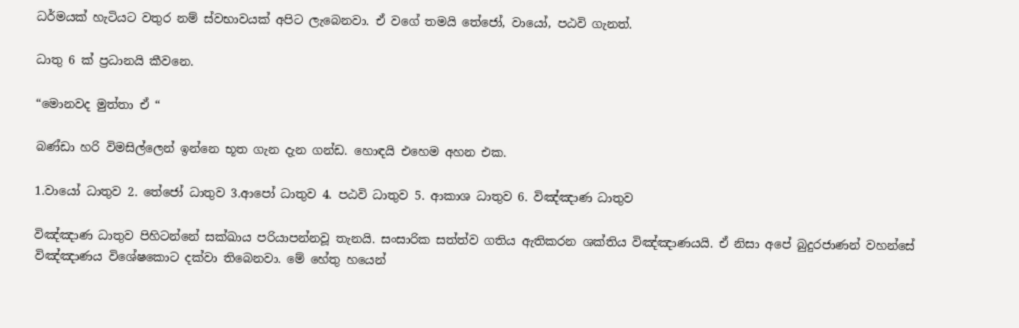ධර්මයක් හැටියට වතුර නම් ස්වභාවයක් අපිට ලැබෙනවා. ඒ වගේ තමයි තේජෝ, වායෝ, පඨවි ගැනත්.

ධාතු 6 ක් ප්‍රධානයි කීවනෙ.

“මොනවද මුත්තා ඒ “

බණ්ඩා හරි විමසිල්ලෙන් ඉන්නෙ භූත ගැන දැන ගන්ඩ. හොඳයි එහෙම අහන එක.

1.වායෝ ධාතුව 2. තේජෝ ධාතුව 3.ආපෝ ධාතුව 4. පඨවි ධාතුව 5. ආකාශ ධාතුව 6. විඤ්ඤාණ ධාතුව

විඤ්ඤාණ ධාතුව පිහිටන්නේ සක්ඛාය පරියාපන්නවූ තැනයි. සංසාරික සත්ත්ව ගතිය ඇතිකරන ශක්තිය විඤ්ඤාණයයි. ඒ නිසා අපේ බුදුරජාණන් වහන්සේ විඤ්ඤාණය විශේෂකොට දක්වා තිබෙනවා. මේ හේතු හයෙන්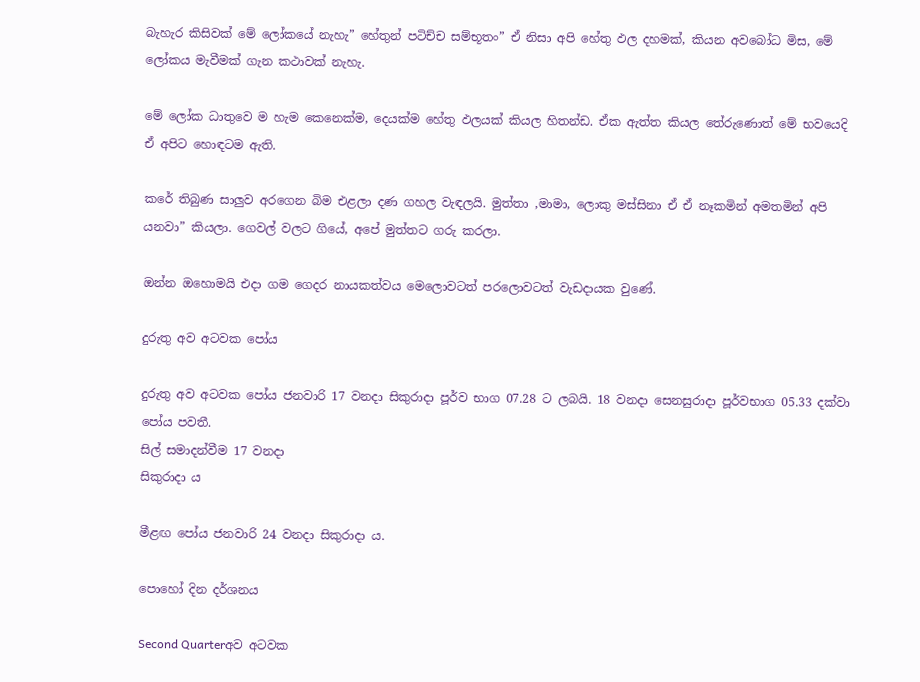බැහැර කිසිවක් මේ ලෝකයේ නැහැ” හේතුන් පටිච්ච සම්භූතං” ඒ නිසා අපි හේතු ඵල දහමක්, කියන අවබෝධ මිස, මේ ලෝකය මැවීමක් ගැන කථාවක් නැහැ.

මේ ලෝක ධාතුවෙ ම හැම කෙනෙක්ම, දෙයක්ම හේතු ඵලයක් කියල හිතන්ඩ. ඒක ඇත්ත කියල තේරුණොත් මේ භවයෙදි ඒ අපිට හොඳටම ඇති.

කරේ තිබුණ සාලුව අරගෙන බිම එළලා දණ ගහල වැඳලයි. මුත්තා ,මාමා, ලොකු මස්සිනා ඒ ඒ නෑකමින් අමතමින් අපි යනවා” කියලා. ගෙවල් වලට ගියේ, අපේ මුත්තට ගරු කරලා.

ඔන්න ඔහොමයි එදා ගම ගෙදර නායකත්වය මෙලොවටත් පරලොවටත් වැඩදායක වුණේ.

දුරුතු අව අටවක පෝය

දුරුතු අව අටවක පෝය ජනවාරි 17 වනදා සිකුරාදා පූර්ව භාග 07.28 ට ලබයි. 18 වනදා සෙනසුරාදා පූර්වභාග 05.33 දක්වා පෝය පවතී.
සිල් සමාදන්වීම 17 වනදා
සිකුරාදා ය

මීළඟ පෝය ජනවාරි 24 වනදා සිකුරාදා ය.

පොහෝ දින දර්ශනය

Second Quarterඅව අටවක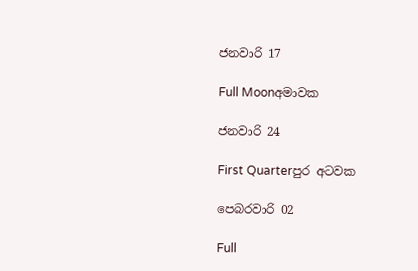ජනවාරි 17

Full Moonඅමාවක

ජනවාරි 24

First Quarterපුර අටවක

පෙබරවාරි 02

Full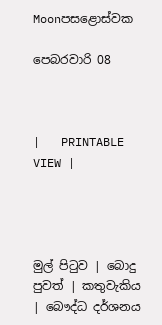Moonපසළොස්වක

පෙබරවාරි 08



|   PRINTABLE VIEW |




මුල් පිටුව | බොදු පුවත් | කතුවැකිය | බෞද්ධ දර්ශනය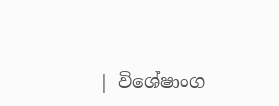| විශේෂාංග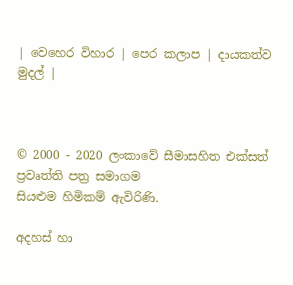| වෙහෙර විහාර | පෙර කලාප | දායකත්ව මුදල් |



© 2000 - 2020 ලංකාවේ සීමාසහිත එක්සත් ප්‍රවෘත්ති පත්‍ර සමාගම
සියළුම හිමිකම් ඇවිරිණි.

අදහස් හා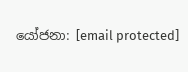යෝජනා: [email protected]